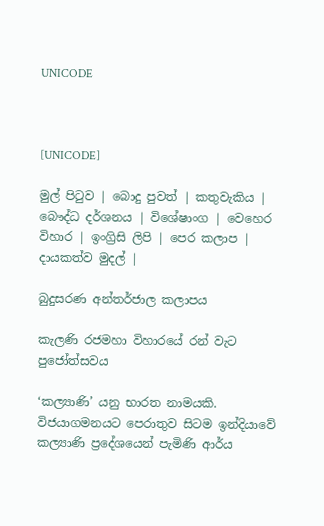UNICODE



[UNICODE]

මුල් පිටුව | බොදු පුවත් | කතුවැකිය | බෞද්ධ දර්ශනය | විශේෂාංග | වෙහෙර විහාර | ඉංග්‍රිසි ලිපි | පෙර කලාප | දායකත්ව මුදල් |

බුදුසරණ අන්තර්ජාල කලාපය

කැලණි රජමහා විහාරයේ රන් වැට පුජෝත්සවය

‘කල්‍යාණි’ යනු භාරත නාමයකි. විජයාගමනයට පෙරාතුව සිටම ඉන්දියාවේ කල්‍යාණි ප්‍රදේශයෙන් පැමිණි ආර්ය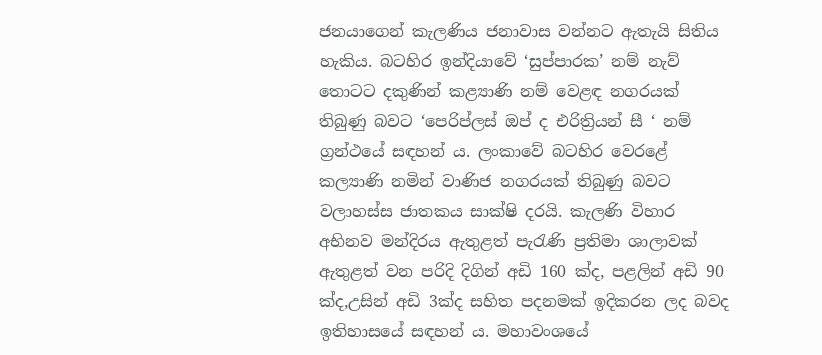ජනයාගෙන් කැලණිය ජනාවාස වන්නට ඇතැයි සිතිය හැකිය. බටහිර ඉන්දියාවේ ‘සුප්පාරක’ නම් නැව් තොටට දකුණින් කළ්‍යාණි නම් වෙළඳ නගරයක් තිබුණු බවට ‘පෙරිප්ලස් ඔප් ද එරිත්‍රියන් සී ‘ නම් ග්‍රන්ථයේ සඳහන් ය. ලංකාවේ බටහිර වෙරළේ කල්‍යාණි නමින් වාණිජ නගරයක් තිබුණු බවට වලාහස්ස ජාතකය සාක්ෂි දරයි. කැලණි විහාර අභිනව මන්දිරය ඇතුළත් පැරැණි ප්‍රතිමා ශාලාවක් ඇතුළත් වන පරිදි දිගින් අඩි 160 ක්ද, පළලින් අඩි 90 ක්ද,උසින් අඩි 3ක්ද සහිත පදනමක් ඉදිකරන ලද බවද ඉතිහාසයේ සඳහන් ය. මහාවංශයේ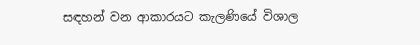සඳහන් වන ආකාරයට කැලණියේ විශාල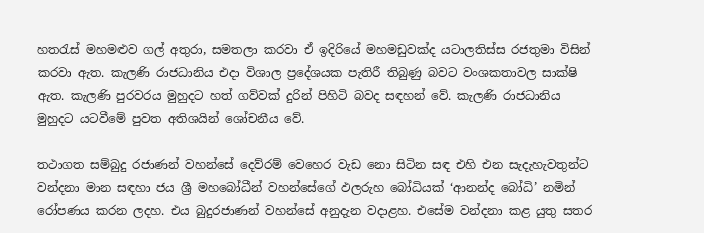හතරැස් මහමළුව ගල් අතුරා, සමතලා කරවා ඒ ඉදිරියේ මහමඩුවක්ද යටාලතිස්ස රජතුමා විසින් කරවා ඇත. කැලණි රාජධානිය එදා විශාල ප්‍රදේශයක පැතිරී තිබුණු බවට වංශකතාවල සාක්ෂි ඇත. කැලණි පුරවරය මුහුදට හත් ගව්වක් දුරින් පිහිටි බවද සඳහන් වේ. කැලණි රාජධානිය මුහුදට යටවීමේ පුවත අතිශයින් ශෝචනීය වේ.

තථාගත සම්බුදු රජාණන් වහන්සේ දෙව්රම් වෙහෙර වැඩ නො සිටින සඳ එහි එන සැදැහැවතුන්ට වන්දනා මාන සඳහා ජය ශ්‍රී මහබෝධීන් වහන්සේගේ ඵලරුහ බෝධියක් ‘ආනන්ද බෝධි’ නමින් රෝපණය කරන ලදහ. එය බුදුරජාණන් වහන්සේ අනුදැන වදාළහ. එසේම වන්දනා කළ යුතු සතර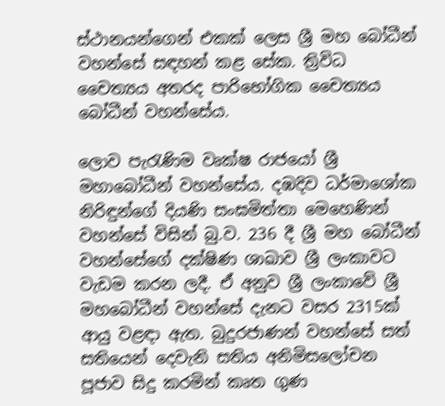ස්ථානයන්ගෙන් එකක් ලෙස ශ්‍රී මහ බෝධීන් වහන්සේ සඳහන් කළ සේක. ත්‍රිවිධ චෛත්‍යය අතරද පාරිභෝගික චෛත්‍යය බෝධීන් වහන්සේය.

ලොව පැරැණිම වෘක්ෂ රාජයෝ ශ්‍රී මහාබෝධීන් වහන්සේය. දඹදිව ධර්මාශෝක නිරිඳුන්ගේ දියණි සංඝමිත්තා මෙහෙණින් වහන්සේ විසින් බු.ව. 236 දී ශ්‍රී මහ බෝධීන් වහන්සේගේ දක්ෂිණ ශාඛාව ශ්‍රී ලංකාවට වැඩම කරන ලදී. ඒ අනුව ශ්‍රී ලංකාවේ ශ්‍රී මහබෝධීන් වහන්සේ දැනට වසර 2315ක් ආයු වළඳා ඇත. බුදුරජාණන් වහන්සේ සත් සතියෙන් දෙවැනි සතිය අනිමිසලෝචන පූජාව සිදු කරමින් කෘත ගුණ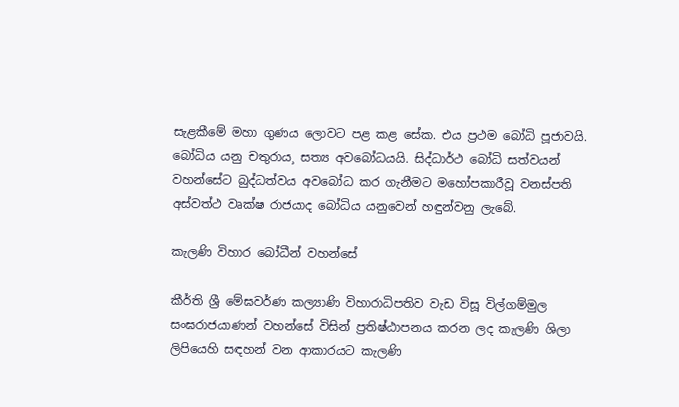සැළකීමේ මහා ගුණය ලොවට පළ කළ සේක. එය ප්‍රථම බෝධි පූජාවයි. බෝධිය යනු චතුරාය¸ සත්‍ය අවබෝධයයි. සිද්ධාර්ථ බෝධි සත්වයන් වහන්සේට බුද්ධත්වය අවබෝධ කර ගැනීමට මහෝපකාරීවූ වනස්පති අස්වත්ථ වෘක්ෂ රාජයාද බෝධිය යනුවෙන් හඳුන්වනු ලැබේ.

කැලණි විහාර බෝධීන් වහන්සේ

කීර්ති ශ්‍රී මේඝවර්ණ කල්‍යාණි විහාරාධිපතිව වැඩ විසූ විල්ගම්මුල සංඝරාජයාණන් වහන්සේ විසින් ප්‍රතිෂ්ඨාපනය කරන ලද කැලණි ශිලා ලිපියෙහි සඳහන් වන ආකාරයට කැලණි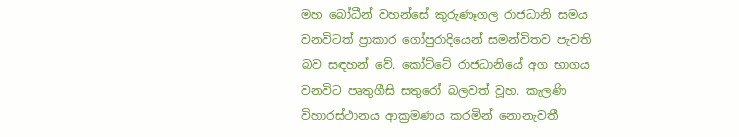මහ බෝධීන් වහන්සේ කුරුණෑගල රාජධානි සමය වනවිටත් ප්‍රාකාර ගෝපුරාදියෙන් සමන්විතව පැවති බව සඳහන් වේ. කෝට්ටේ රාජධානියේ අග භාගය වනවිට පෘතුගීසි සතුරෝ බලවත් වූහ. කැලණි විහාරස්ථානය ආක්‍රමණය කරමින් නොනැවතී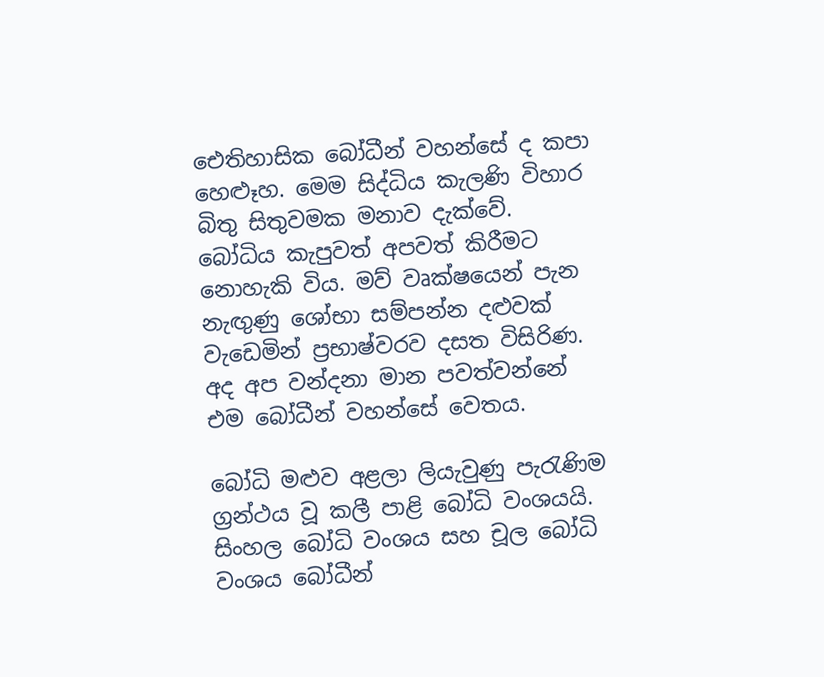ඓතිහාසික බෝධීන් වහන්සේ ද කපා හෙළූහ. මෙම සිද්ධිය කැලණි විහාර බිතු සිතුවමක මනාව දැක්වේ. බෝධිය කැපුවත් අපවත් කිරීමට නොහැකි විය. මව් වෘක්ෂයෙන් පැන නැඟුණු ශෝභා සම්පන්න දළුවක් වැඩෙමින් ප්‍රභාෂ්වරව දසත විසිරිණ. අද අප වන්දනා මාන පවත්වන්නේ එම බෝධීන් වහන්සේ වෙතය.

බෝධි මළුව අළලා ලියැවුණු පැරැණිම ග්‍රන්ථය වූ කලී පාළි බෝධි වංශයයි. සිංහල බෝධි වංශය සහ චූල බෝධි වංශය බෝධීන්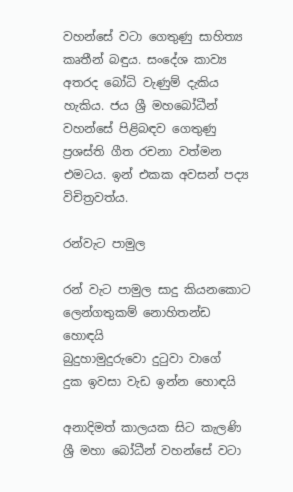වහන්සේ වටා ගෙතුණු සාහිත්‍ය කෘතීන් බඳුය. සංදේශ කාව්‍ය අතරද බෝධි වැණුම් දැකිය හැකිය. ජය ශ්‍රී මහබෝධීන් වහන්සේ පිළිබඳව ගෙතුණු ප්‍රශස්ති ගීත රචනා වත්මන එමටය. ඉන් එකක අවසන් පද්‍ය විචිත්‍රවත්ය.

රන්වැට පාමුල

රන් වැට පාමුල සාදු කියනකොට
ලෙන්ගතුකම් නොහිතන්ඩ හොඳයි
බුදුහාමුදුරුවො දුටුවා වාගේ
දුක ඉවසා වැඩ ඉන්න හොඳයි

අනාදිමත් කාලයක සිට කැලණි ශ්‍රී මහා බෝධීන් වහන්සේ වටා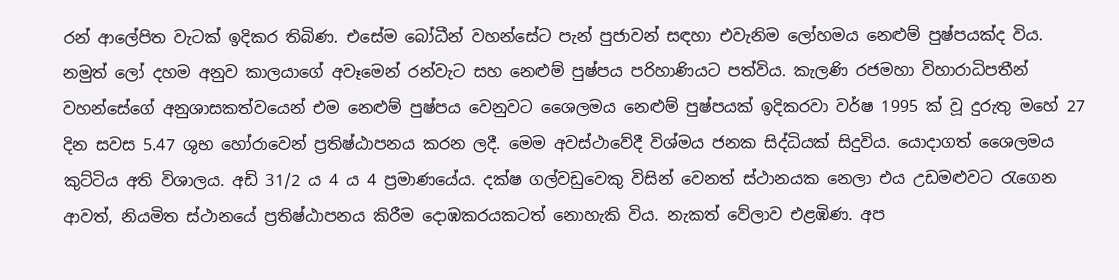රන් ආලේපිත වැටක් ඉදිකර තිබිණ. එසේම බෝධීන් වහන්සේට පැන් පුජාවන් සඳහා එවැනිම ලෝහමය නෙළුම් පුෂ්පයක්ද විය. නමුත් ලෝ දහම අනුව කාලයාගේ අවෑමෙන් රන්වැට සහ නෙළුම් පුෂ්පය පරිහාණියට පත්විය. කැලණි රජමහා විහාරාධිපතීන් වහන්සේගේ අනුශාසකත්වයෙන් එම නෙළුම් පුෂ්පය වෙනුවට ශෛලමය නෙළුම් පුෂ්පයක් ඉදිකරවා වර්ෂ 1995 ක් වූ දුරුතු මහේ 27 දින සවස 5.47 ශුභ හෝරාවෙන් ප්‍රතිෂ්ඨාපනය කරන ලදී. මෙම අවස්ථාවේදී විශ්මය ජනක සිද්ධියක් සිදුවිය. යොදාගත් ශෛලමය කුට්ටිය අති විශාලය. අඩි 31/2 ය 4 ය 4 ප්‍රමාණයේය. දක්ෂ ගල්වඩුවෙකු විසින් වෙනත් ස්ථානයක නෙලා එය උඩමළුවට රැගෙන ආවත්, නියමිත ස්ථානයේ ප්‍රතිෂ්ඨාපනය කිරීම දොඹකරයකටත් නොහැකි විය. නැකත් වේලාව එළඹිණ. අප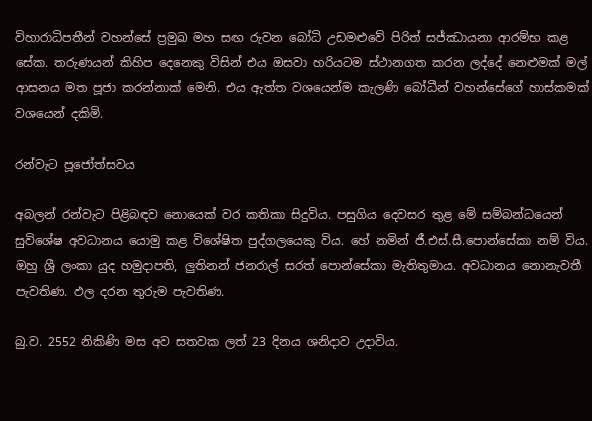විහාරාධිපතීන් වහන්සේ ප්‍රමුඛ මහ සඟ රුවන බෝධි උඩමළුවේ පිරිත් සජ්ඣායනා ආරම්භ කළ සේක. තරුණයන් කිහිප දෙනෙකු විසින් එය ඔසවා හරියටම ස්ථානගත කරන ලද්දේ නෙළුමක් මල් ආසනය මත පූජා කරන්නාක් මෙනි. එය ඇත්ත වශයෙන්ම කැලණි බෝධීන් වහන්සේගේ හාස්කමක් වශයෙන් දකිමි.

රන්වැට පූජෝත්සවය

අබලන් රන්වැට පිළිබඳව නොයෙක් වර කතිකා සිදුවිය. පසුගිය දෙවසර තුළ මේ සම්බන්ධයෙන් සුවිශේෂ අවධානය යොමු කළ විශේෂිත පුද්ගලයෙකු විය. හේ නමින් ජී.එස්.සී.පොන්සේකා නම් විය. ඔහු ශ්‍රී ලංකා යුද හමුදාපති, ලුතිනන් ජනරාල් සරත් පොන්සේකා මැතිතුමාය. අවධානය නොනැවතී පැවතිණ. ඵල දරන තුරුම පැවතිණ.

බු.ව. 2552 නිකිණි මස අව සතවක ලත් 23 දිනය ශනිදාව උදාවිය.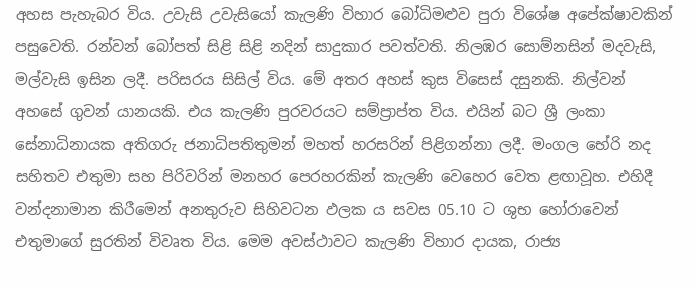අහස පැහැබර විය. උවැසි උවැසියෝ කැලණි විහාර බෝධිමළුව පුරා විශේෂ අපේක්ෂාවකින් පසුවෙති. රන්වන් බෝපත් සිළි සිළි නදින් සාදුකාර පවත්වති. නිලඹර සොම්නසින් මදවැසි, මල්වැසි ඉසින ලදී. පරිසරය සිසිල් විය. මේ අතර අහස් කුස විසෙස් දසුනකි. නිල්වන් අහසේ ගුවන් යානයකි. එය කැලණි පුරවරයට සම්ප්‍රාප්ත විය. එයින් බට ශ්‍රී ලංකා සේනාධිනායක අතිගරු ජනාධිපතිතුමන් මහත් හරසරින් පිළිගන්නා ලදී. මංගල භේරි නද සහිතව එතුමා සහ පිරිවරින් මනහර පෙරහරකින් කැලණි වෙහෙර වෙත ළඟාවූහ. එහිදී වන්දනාමාන කිරීමෙන් අනතුරුව සිහිවටන ඵලක ය සවස 05.10 ට ශුභ හෝරාවෙන් එතුමාගේ සුරතින් විවෘත විය. මෙම අවස්ථාවට කැලණි විහාර දායක, රාජ්‍ය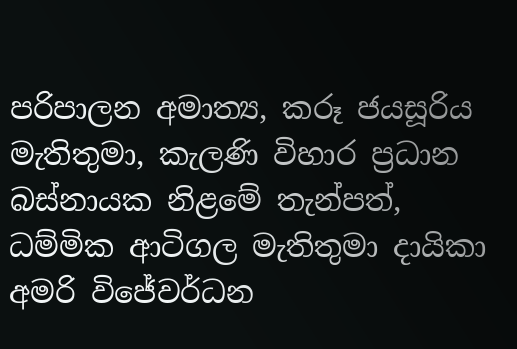පරිපාලන අමාත්‍ය, කරූ ජයසූරිය මැතිතුමා, කැලණි විහාර ප්‍රධාන බස්නායක නිළමේ තැන්පත්, ධම්මික ආටිගල මැතිතුමා දායිකා අමරි විජේවර්ධන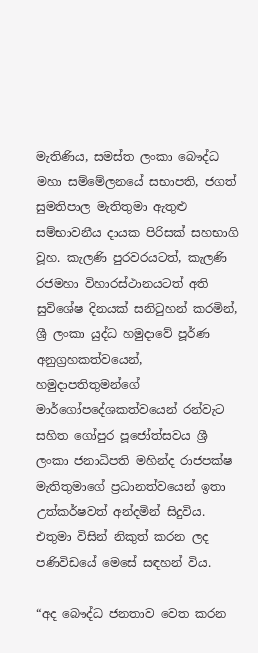මැතිණිය, සමස්ත ලංකා බෞද්ධ මහා සම්මේලනයේ සභාපති, ජගත් සුමතිපාල මැතිතුමා ඇතුළු සම්භාවනීය දායක පිරිසක් සහභාගි වූහ. කැලණි පුරවරයටත්, කැලණි රජමහා විහාරස්ථානයටත් අති සුවිශේෂ දිනයක් සනිටුහන් කරමින්, ශ්‍රී ලංකා යුද්ධ හමුදාවේ පූර්ණ අනුග්‍රහකත්වයෙන්, හමුදාපතිතුමන්ගේ මාර්ගෝපදේශකත්වයෙන් රන්වැට සහිත ගෝපුර පූජෝත්සවය ශ්‍රී ලංකා ජනාධිපති මහින්ද රාජපක්ෂ මැතිතුමාගේ ප්‍රධානත්වයෙන් ඉතා උත්කර්ෂවත් අන්දමින් සිදුවිය. එතුමා විසින් නිකුත් කරන ලද පණිවිඩයේ මෙසේ සඳහන් විය.

“අද බෞද්ධ ජනතාව වෙත කරන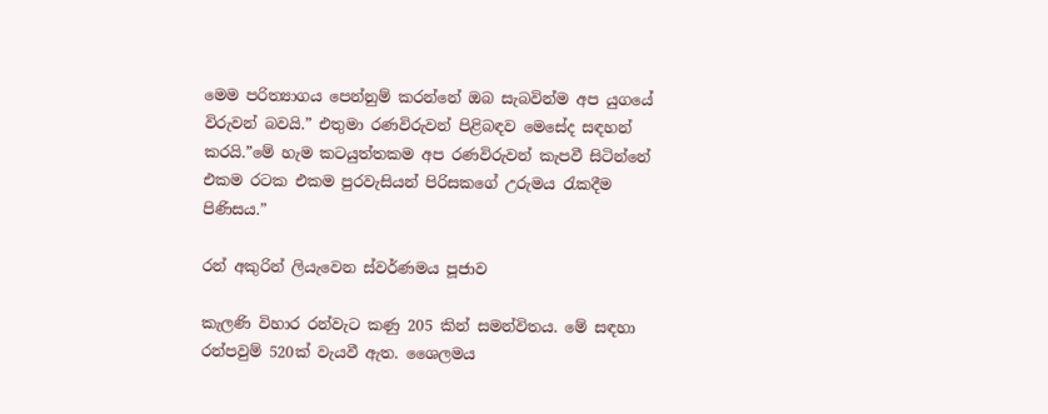මෙම පරිත්‍යාගය පෙන්නුම් කරන්නේ ඔබ සැබවින්ම අප යුගයේ විරුවන් බවයි.” එතුමා රණවිරුවන් පිළිබඳව මෙසේද සඳහන් කරයි.”මේ හැම කටයුත්තකම අප රණවිරුවන් කැපවී සිටින්නේ එකම රටක එකම පුරවැසියන් පිරිසකගේ උරුමය රැකදීම පිණිසය.”

රන් අකුරින් ලියැවෙන ස්වර්ණමය පූජාව

කැලණි විහාර රන්වැට කණු 205 කින් සමන්විතය. මේ සඳහා රන්පවුම් 520ක් වැයවී ඇත. ශෛලමය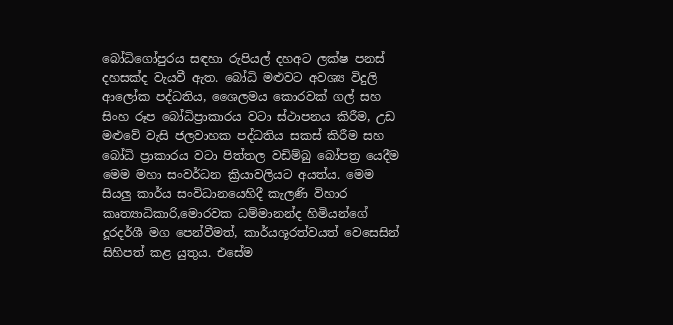බෝධිගෝපුරය සඳහා රුපියල් දහඅට ලක්ෂ පනස් දහසක්ද වැයවී ඇත. බෝධි මළුවට අවශ්‍ය විදුලි ආලෝක පද්ධතිය, ශෛලමය කොරවක් ගල් සහ සිංහ රූප බෝධිප්‍රාකාරය වටා ස්ථාපනය කිරීම, උඩ මළුවේ වැසි ජලවාහක පද්ධතිය සකස් කිරීම සහ බෝධි ප්‍රාකාරය වටා පිත්තල වඩිම්බු බෝපත්‍ර යෙදීම මෙම මහා සංවර්ධන ක්‍රියාවලියට අයත්ය. මෙම සියලු කාර්ය සංවිධානයෙහිදී කැලණි විහාර කෘත්‍යාධිකාරි,මොරවක ධම්මානන්ද හිමියන්ගේ දූරදර්ශී මග පෙන්වීමත්, කාර්යශූරත්වයත් වෙසෙසින් සිහිපත් කළ යුතුය. එසේම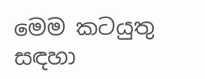මෙම කටයුතු සඳහා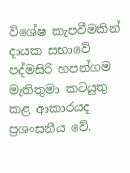විශේෂ කැපවීමකින් දායක සභාවේ පද්මසිරි හපන්ගම මැතිතුමා කටයුතු කළ ආකාරයද ප්‍රශංසනීය වේ.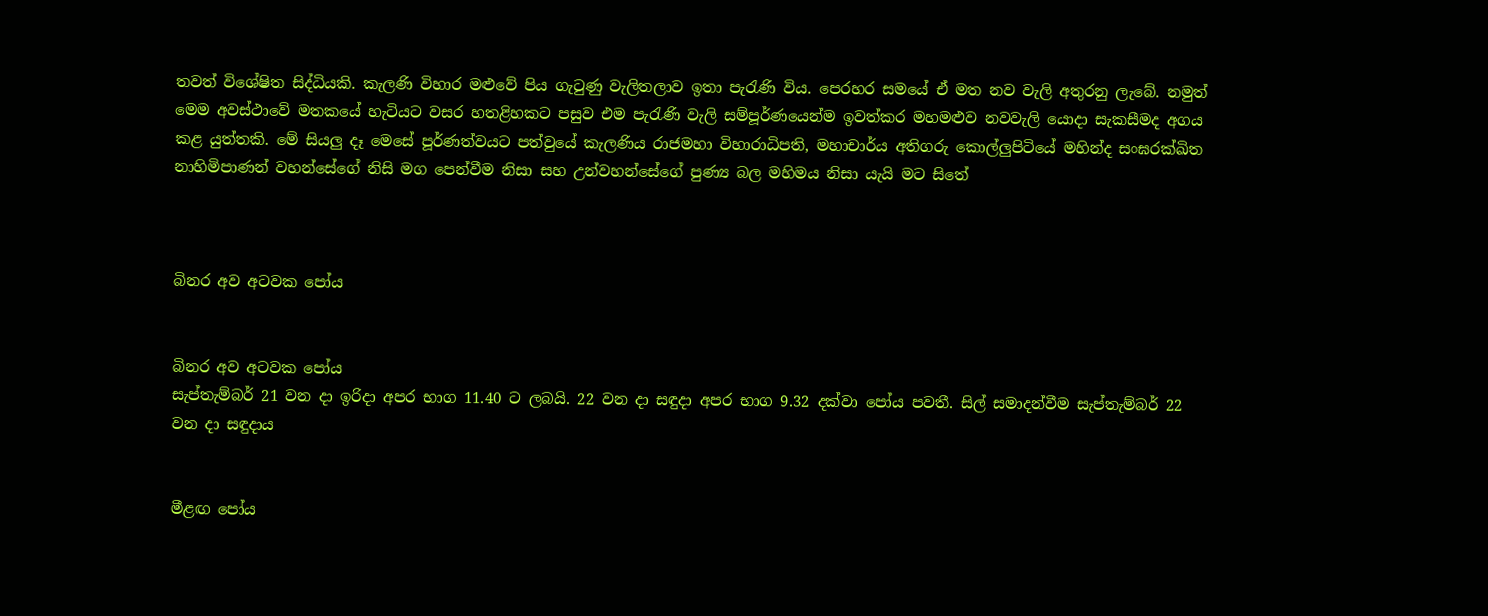තවත් විශේෂිත සිද්ධියකි. කැලණි විහාර මළුවේ පිය ගැටුණු වැලිතලාව ඉතා පැරැණි විය. පෙරහර සමයේ ඒ මත නව වැලි අතුරනු ලැබේ. නමුත් මෙම අවස්ථාවේ මතකයේ හැටියට වසර හතළිහකට පසුව එම පැරැණි වැලි සම්පූර්ණයෙන්ම ඉවත්කර මහමළුව නවවැලි යොදා සැකසීමද අගය කළ යුත්තකි. මේ සියලු දෑ මෙසේ පූර්ණත්වයට පත්වුයේ කැලණිය රාජමහා විහාරාධිපති, මහාචාර්ය අතිගරු කොල්ලුපිටියේ මහින්ද සංඝරක්ඛිත නාහිමිපාණන් වහන්සේගේ නිසි මග පෙන්වීම නිසා සහ උන්වහන්සේගේ පුණ්‍ය බල මහිමය නිසා යැයි මට සිතේ



බිනර අව අටවක පෝය


බිනර අව අටවක පෝය
සැප්තැම්බර් 21 වන දා ඉරිදා අපර භාග 11.40 ට ලබයි. 22 වන දා සඳුදා අපර භාග 9.32 දක්වා පෝය පවතී. සිල් සමාදන්වීම සැප්තැම්බර් 22 වන දා සඳුදාය


මීළඟ පෝය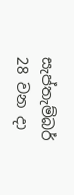සැප්තැම්බර් 28 වන දා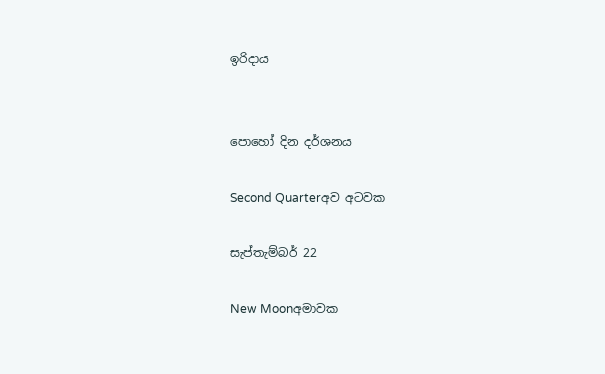ඉරිදාය


පොහෝ දින දර්ශනය

Second Quarterඅව අටවක

සැප්තැම්බර් 22

New Moonඅමාවක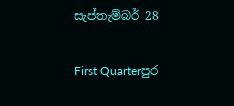සැප්තැම්බර් 28

First Quarterපුර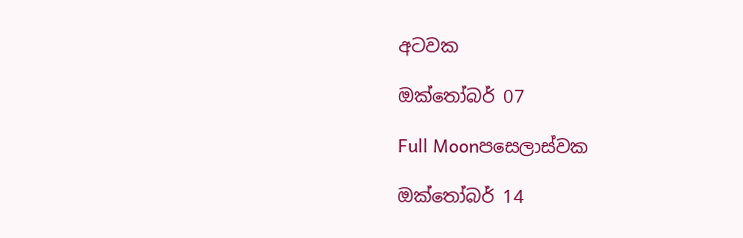අටවක

ඔක්තෝබර් 07

Full Moonපසෙලාස්වක

ඔක්තෝබර් 14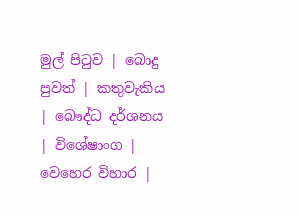මුල් පිටුව | බොදු පුවත් | කතුවැකිය | බෞද්ධ දර්ශනය | විශේෂාංග | වෙහෙර විහාර |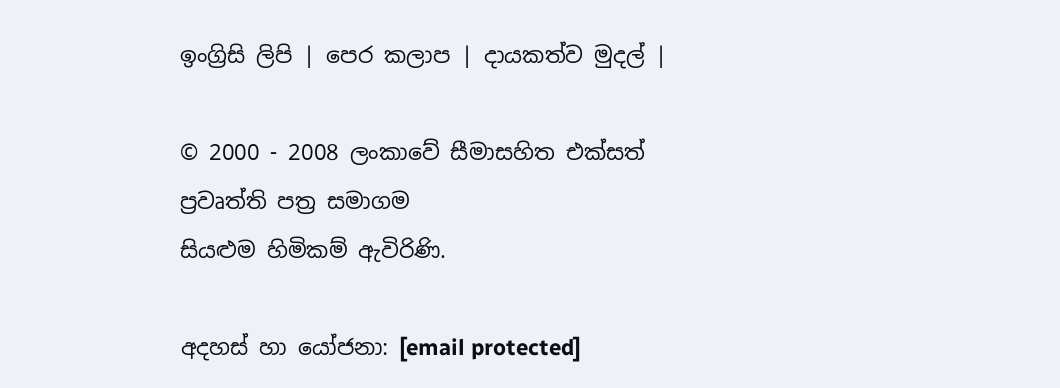ඉංග්‍රිසි ලිපි | පෙර කලාප | දායකත්ව මුදල් |

© 2000 - 2008 ලංකාවේ සීමාසහිත එක්සත් ප්‍රවෘත්ති පත්‍ර සමාගම
සියළුම හිමිකම් ඇවිරිණි.

අදහස් හා යෝජනා: [email protected]